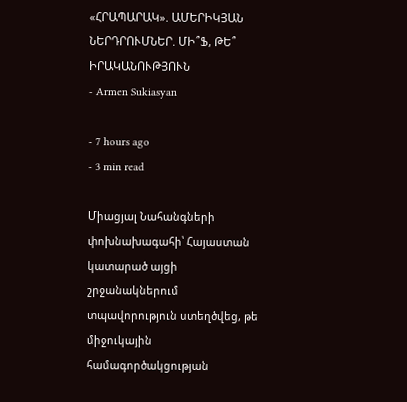«ՀՐԱՊԱՐԱԿ». ԱՄԵՐԻԿՅԱՆ ՆԵՐԴՐՈՒՄՆԵՐ. ՄԻ՞Ֆ, ԹԵ՞ ԻՐԱԿԱՆՈՒԹՅՈՒՆ
- Armen Sukiasyan

- 7 hours ago
- 3 min read

Միացյալ Նահանգների փոխնախագահի՝ Հայաստան կատարած այցի շրջանակներում տպավորություն ստեղծվեց, թե միջուկային համագործակցության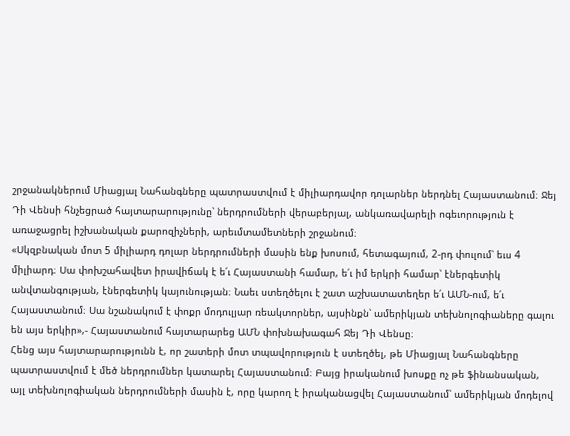շրջանակներում Միացյալ Նահանգները պատրաստվում է միլիարդավոր դոլարներ ներդնել Հայաստանում։ Ջեյ Դի Վենսի հնչեցրած հայտարարությունը՝ ներդրումների վերաբերյալ, անկառավարելի ոգեւորություն է առաջացրել իշխանական քարոզիչների, արեւմտամետների շրջանում։
«Սկզբնական մոտ 5 միլիարդ դոլար ներդրումների մասին ենք խոսում, հետագայում, 2-րդ փուլում՝ եւս 4 միլիարդ։ Սա փոխշահավետ իրավիճակ է ե՛ւ Հայաստանի համար, ե՛ւ իմ երկրի համար՝ էներգետիկ անվտանգության, էներգետիկ կայունության։ Նաեւ ստեղծելու է շատ աշխատատեղեր ե՛ւ ԱՄՆ-ում, ե՛ւ Հայաստանում։ Սա նշանակում է փոքր մոդուլյար ռեակտորներ, այսինքն՝ ամերիկյան տեխնոլոգիաները գալու են այս երկիր»,- Հայաստանում հայտարարեց ԱՄՆ փոխնախագահ Ջեյ Դի Վենսը։
Հենց այս հայտարարությունն է, որ շատերի մոտ տպավորություն է ստեղծել, թե Միացյալ Նահանգները պատրաստվում է մեծ ներդրումներ կատարել Հայաստանում։ Բայց իրականում խոսքը ոչ թե ֆինանսական, այլ տեխնոլոգիական ներդրումների մասին է, որը կարող է իրականացվել Հայաստանում՝ ամերիկյան մոդելով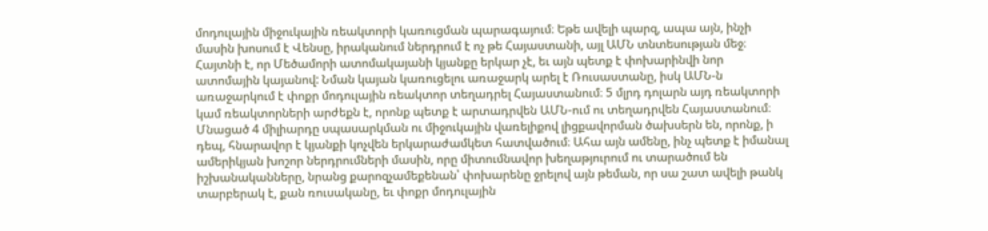մոդուլային միջուկային ռեակտորի կառուցման պարագայում։ Եթե ավելի պարզ, ապա այն, ինչի մասին խոսում է Վենսը, իրականում ներդրում է ոչ թե Հայաստանի, այլ ԱՄՆ տնտեսության մեջ։
Հայտնի է, որ Մեծամորի ատոմակայանի կյանքը երկար չէ, եւ այն պետք է փոխարինվի նոր ատոմային կայանով: Նման կայան կառուցելու առաջարկ արել է Ռուսաստանը, իսկ ԱՄՆ-ն առաջարկում է փոքր մոդուլային ռեակտոր տեղադրել Հայաստանում։ 5 մլրդ դոլարն այդ ռեակտորի կամ ռեակտորների արժեքն է, որոնք պետք է արտադրվեն ԱՄՆ-ում ու տեղադրվեն Հայաստանում։ Մնացած 4 միլիարդը սպասարկման ու միջուկային վառելիքով լիցքավորման ծախսերն են, որոնք, ի դեպ, հնարավոր է կյանքի կոչվեն երկարաժամկետ հատվածում։ Ահա այն ամենը, ինչ պետք է իմանալ ամերիկյան խոշոր ներդրումների մասին, որը միտումնավոր խեղաթյուրում ու տարածում են իշխանականները, նրանց քարոզչամեքենան՝ փոխարենը ջրելով այն թեման, որ սա շատ ավելի թանկ տարբերակ է, քան ռուսականը, եւ փոքր մոդուլային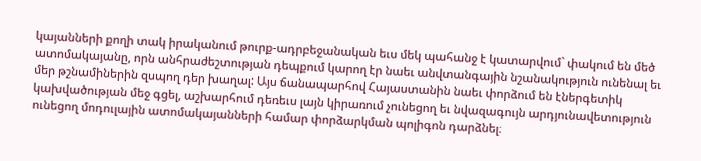կայանների քողի տակ իրականում թուրք-ադրբեջանական եւս մեկ պահանջ է կատարվում` փակում են մեծ ատոմակայանը, որն անհրաժեշտության դեպքում կարող էր նաեւ անվտանգային նշանակություն ունենալ եւ մեր թշնամիներին զսպող դեր խաղալ: Այս ճանապարհով Հայաստանին նաեւ փորձում են էներգետիկ կախվածության մեջ գցել, աշխարհում դեռեւս լայն կիրառում չունեցող եւ նվազագույն արդյունավետություն ունեցող մոդուլային ատոմակայանների համար փորձարկման պոլիգոն դարձնել։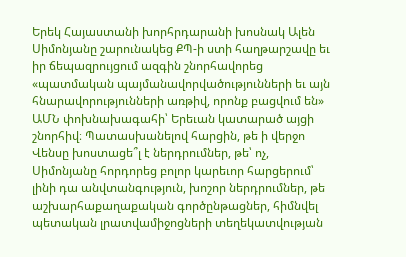Երեկ Հայաստանի խորհրդարանի խոսնակ Ալեն Սիմոնյանը շարունակեց ՔՊ-ի ստի հաղթարշավը եւ իր ճեպազրույցում ազգին շնորհավորեց «պատմական պայմանավորվածությունների եւ այն հնարավորությունների առթիվ, որոնք բացվում են» ԱՄՆ փոխնախագահի՝ Երեւան կատարած այցի շնորհիվ։ Պատասխանելով հարցին, թե ի վերջո Վենսը խոստացե՞լ է ներդրումներ, թե՝ ոչ, Սիմոնյանը հորդորեց բոլոր կարեւոր հարցերում՝ լինի դա անվտանգություն, խոշոր ներդրումներ, թե աշխարհաքաղաքական գործընթացներ, հիմնվել պետական լրատվամիջոցների տեղեկատվության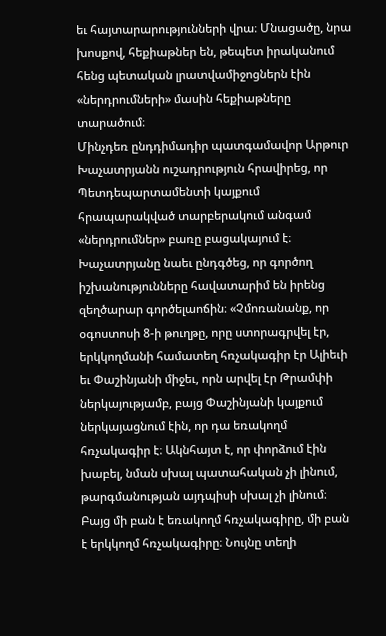եւ հայտարարությունների վրա։ Մնացածը, նրա խոսքով, հեքիաթներ են, թեպետ իրականում հենց պետական լրատվամիջոցներն էին «ներդրումների» մասին հեքիաթները տարածում։
Մինչդեռ ընդդիմադիր պատգամավոր Արթուր Խաչատրյանն ուշադրություն հրավիրեց, որ Պետդեպարտամենտի կայքում հրապարակված տարբերակում անգամ «ներդրումներ» բառը բացակայում է։ Խաչատրյանը նաեւ ընդգծեց, որ գործող իշխանությունները հավատարիմ են իրենց զեղծարար գործելաոճին։ «Չմոռանանք, որ օգոստոսի 8-ի թուղթը, որը ստորագրվել էր, երկկողմանի համատեղ հռչակագիր էր Ալիեւի եւ Փաշինյանի միջեւ, որն արվել էր Թրամփի ներկայությամբ, բայց Փաշինյանի կայքում ներկայացնում էին, որ դա եռակողմ հռչակագիր է։ Ակնհայտ է, որ փորձում էին խաբել, նման սխալ պատահական չի լինում, թարգմանության այդպիսի սխալ չի լինում։ Բայց մի բան է եռակողմ հռչակագիրը, մի բան է երկկողմ հռչակագիրը։ Նույնը տեղի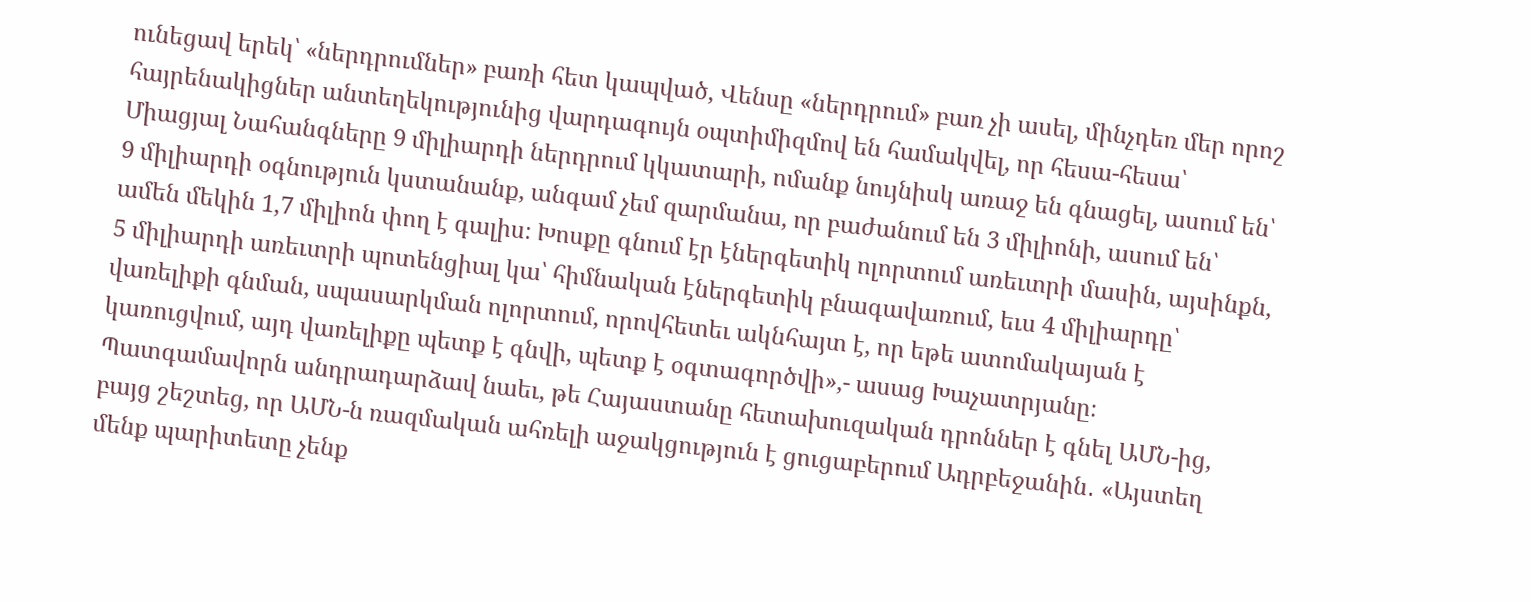ունեցավ երեկ՝ «ներդրումներ» բառի հետ կապված, Վենսը «ներդրում» բառ չի ասել, մինչդեռ մեր որոշ հայրենակիցներ անտեղեկությունից վարդագույն օպտիմիզմով են համակվել, որ հեսա-հեսա՝ Միացյալ Նահանգները 9 միլիարդի ներդրում կկատարի, ոմանք նույնիսկ առաջ են գնացել, ասում են՝ 9 միլիարդի օգնություն կստանանք, անգամ չեմ զարմանա, որ բաժանում են 3 միլիոնի, ասում են՝ ամեն մեկին 1,7 միլիոն փող է գալիս։ Խոսքը գնում էր էներգետիկ ոլորտում առեւտրի մասին, այսինքն, 5 միլիարդի առեւտրի պոտենցիալ կա՝ հիմնական էներգետիկ բնագավառում, եւս 4 միլիարդը՝ վառելիքի գնման, սպասարկման ոլորտում, որովհետեւ ակնհայտ է, որ եթե ատոմակայան է կառուցվում, այդ վառելիքը պետք է գնվի, պետք է օգտագործվի»,- ասաց Խաչատրյանը։
Պատգամավորն անդրադարձավ նաեւ, թե Հայաստանը հետախուզական դրոններ է գնել ԱՄՆ-ից, բայց շեշտեց, որ ԱՄՆ-ն ռազմական ահռելի աջակցություն է ցուցաբերում Ադրբեջանին․ «Այստեղ մենք պարիտետը չենք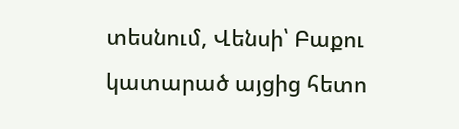տեսնում, Վենսի՝ Բաքու կատարած այցից հետո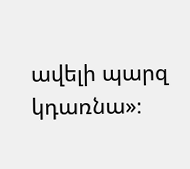ավելի պարզ կդառնա»։